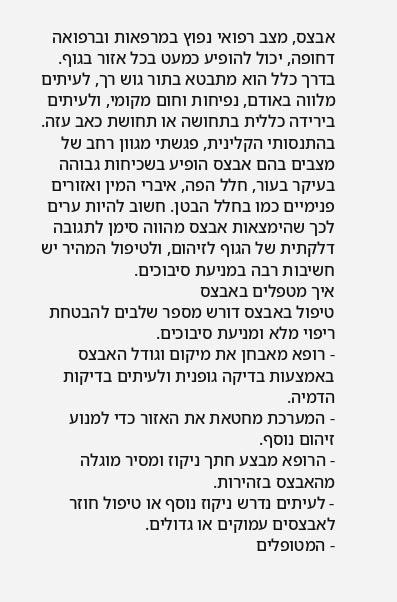אבצס, מצב רפואי נפוץ במרפאות וברפואה דחופה, יכול להופיע כמעט בכל אזור בגוף. בדרך כלל הוא מתבטא בתור גוש רך, לעיתים מלווה באודם, נפיחות וחום מקומי, ולעיתים בירידה כללית בתחושה או תחושת כאב עזה. בהתנסותי הקלינית, פגשתי מגוון רחב של מצבים בהם אבצס הופיע בשכיחות גבוהה בעיקר בעור, חלל הפה, איברי המין ואזורים פנימיים כמו בחלל הבטן. חשוב להיות ערים לכך שהימצאות אבצס מהווה סימן לתגובה דלקתית של הגוף לזיהום, ולטיפול המהיר יש חשיבות רבה במניעת סיבוכים.
איך מטפלים באבצס
טיפול באבצס דורש מספר שלבים להבטחת ריפוי מלא ומניעת סיבוכים.
- רופא מאבחן את מיקום וגודל האבצס באמצעות בדיקה גופנית ולעיתים בדיקות הדמיה.
- המערכת מחטאת את האזור כדי למנוע זיהום נוסף.
- הרופא מבצע חתך ניקוז ומסיר מוגלה מהאבצס בזהירות.
- לעיתים נדרש ניקוז נוסף או טיפול חוזר לאבצסים עמוקים או גדולים.
- המטופלים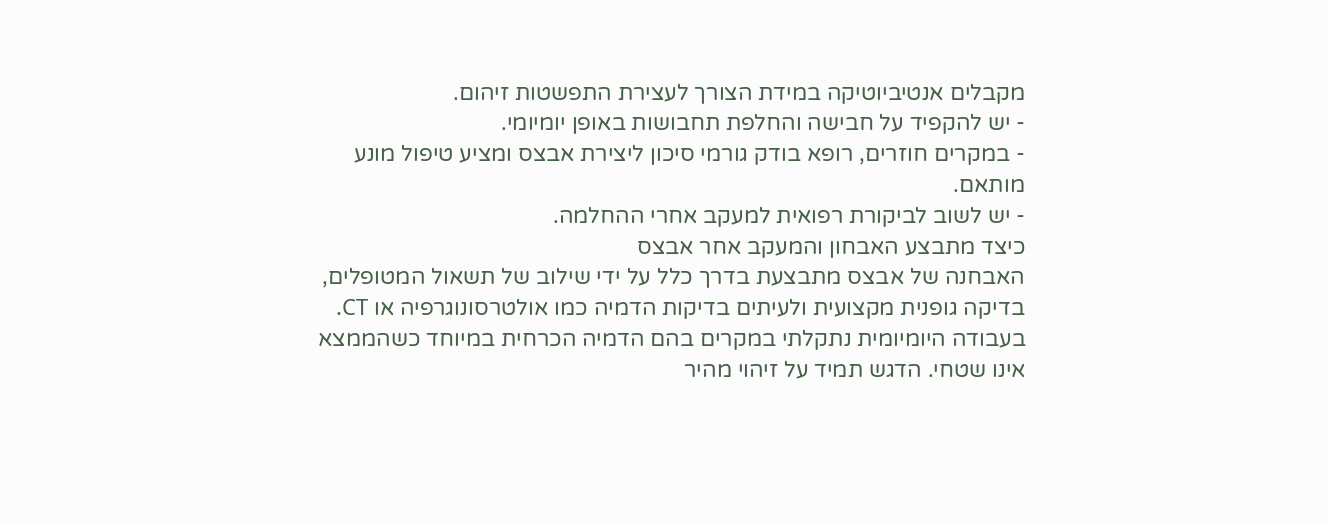מקבלים אנטיביוטיקה במידת הצורך לעצירת התפשטות זיהום.
- יש להקפיד על חבישה והחלפת תחבושות באופן יומיומי.
- במקרים חוזרים, רופא בודק גורמי סיכון ליצירת אבצס ומציע טיפול מונע מותאם.
- יש לשוב לביקורת רפואית למעקב אחרי ההחלמה.
כיצד מתבצע האבחון והמעקב אחר אבצס
האבחנה של אבצס מתבצעת בדרך כלל על ידי שילוב של תשאול המטופלים, בדיקה גופנית מקצועית ולעיתים בדיקות הדמיה כמו אולטרסונוגרפיה או CT. בעבודה היומיומית נתקלתי במקרים בהם הדמיה הכרחית במיוחד כשהממצא אינו שטחי. הדגש תמיד על זיהוי מהיר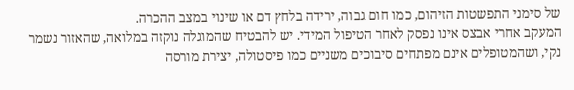של סימני התפשטות הזיהום, כמו חום גבוה, ירידה בלחץ דם או שינוי במצב ההכרה.
המעקב אחרי אבצס אינו נפסק לאחר הטיפול המידי. יש להבטיח שהמוגלה נוקזה במלואה, שהאזור נשמר נקי, ושהמטופלים אינם מפתחים סיבוכים משניים כמו פיסטולה, יצירת מורסה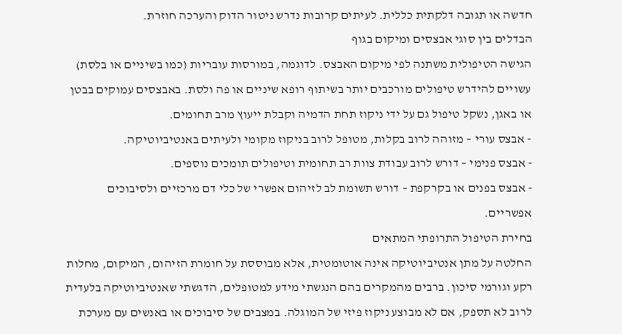חדשה או תגובה דלקתית כללית. לעיתים קרובות נדרש ניטור הדוק והערכה חוזרת.
הבדלים בין סוגי אבצסים ומיקום בגוף
הגישה הטיפולית משתנה לפי מיקום האבצס. לדוגמה, במורסות עובריות (כמו בשיניים או בלסת) עשויים להידרש טיפולים מורכבים יותר בשיתוף רופא שיניים או פה ולסת. באבצסים עמוקים בבטן או באגן, נשקל טיפול גם על ידי ניקוז תחת הדמיה וקבלת ייעוץ מרב תחומים.
- אבצס עורי – מזוהה לרוב בקלות, מטופל לרוב בניקוז מקומי ולעיתים באנטיביוטיקה.
- אבצס פנימי – דורש לרוב עבודת צוות רב תחומית וטיפולים תומכים נוספים.
- אבצס בפנים או בקרקפת – דורש תשומת לב לזיהום אפשרי של כלי דם מרכזיים ולסיבוכים אפשריים.
בחירת הטיפול התרופתי המתאים
החלטה על מתן אנטיביוטיקה אינה אוטומטית, אלא מבוססת על חומרת הזיהום, המיקום, מחלות רקע וגורמי סיכון. ברבים מהמקרים בהם הנגשתי מידע למטופלים, הדגשתי שאנטיביוטיקה בלעדית לרוב לא תספק, אם לא מבוצע ניקוז פיזי של המוגלה. במצבים של סיבוכים או באנשים עם מערכת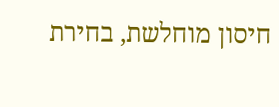חיסון מוחלשת, בחירת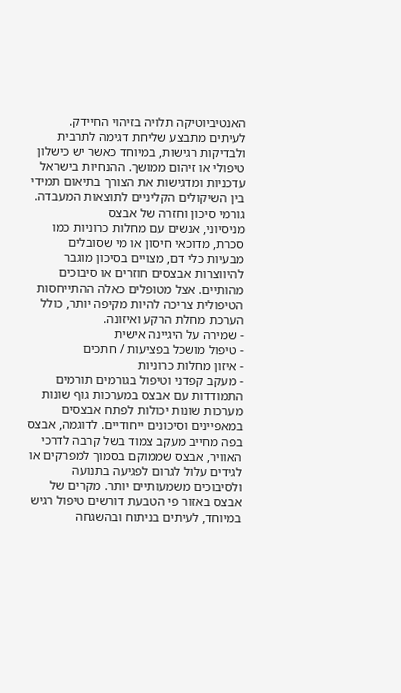האנטיביוטיקה תלויה בזיהוי החיידק.
לעיתים מתבצע שליחת דגימה לתרבית ולבדיקות רגישות, במיוחד כאשר יש כישלון טיפולי או זיהום ממושך. ההנחיות בישראל עדכניות ומדגישות את הצורך בתיאום תמידי בין השיקולים הקליניים לתוצאות המעבדה.
גורמי סיכון וחזרה של אבצס
מניסיוני, אנשים עם מחלות כרוניות כמו סכרת, מדוכאי חיסון או מי שסובלים מבעיות כלי דם, מצויים בסיכון מוגבר להיווצרות אבצסים חוזרים או סיבוכים מהותיים. אצל מטופלים כאלה ההתייחסות הטיפולית צריכה להיות מקיפה יותר, כולל הערכת מחלת הרקע ואיזונה.
- שמירה על היגיינה אישית
- טיפול מושכל בפציעות / חתכים
- איזון מחלות כרוניות
- מעקב קפדני וטיפול בגורמים תורמים
התמודדות עם אבצס במערכות גוף שונות
מערכות שונות יכולות לפתח אבצסים במאפיינים וסיכונים ייחודיים. לדוגמה, אבצס בפה מחייב מעקב צמוד בשל קרבה לדרכי האוויר, אבצס שממוקם בסמוך למפרקים או לגידים עלול לגרום לפגיעה בתנועה ולסיבוכים משמעותיים יותר. מקרים של אבצס באזור פי הטבעת דורשים טיפול רגיש במיוחד, לעיתים בניתוח ובהשגחה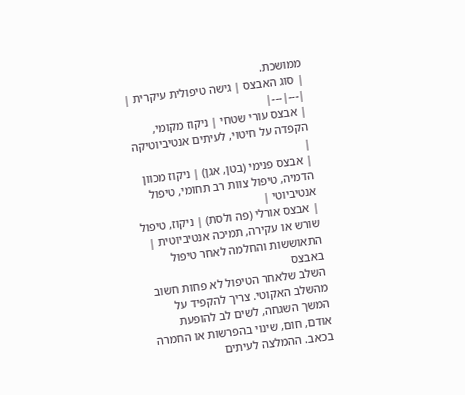ממושכת.
| סוג האבצס | גישה טיפולית עיקרית |
|---|---|
| אבצס עורי שטחי | ניקוז מקומי, הקפדה על חיטוי, לעיתים אנטיביוטיקה |
| אבצס פנימי (בטן, אגן) | ניקוז מכוון הדמיה, טיפול צוות רב תחומי, טיפול אנטיביוטי |
| אבצס אורלי (פה ולסת) | ניקוז, טיפול שורש או עקירה, תמיכה אנטיביוטית |
התאוששות והחלמה לאחר טיפול באבצס
השלב שלאחר הטיפול לא פחות חשוב מהשלב האקוטי. צריך להקפיד על המשך השגחה, לשים לב להופעת אודם, חום, שינוי בהפרשות או החמרה בכאב. ההמלצה לעיתים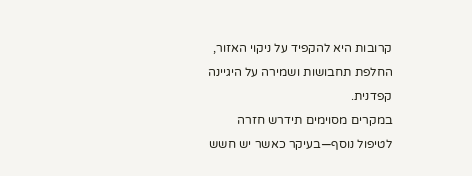קרובות היא להקפיד על ניקוי האזור, החלפת תחבושות ושמירה על היגיינה קפדנית.
במקרים מסוימים תידרש חזרה לטיפול נוסף—בעיקר כאשר יש חשש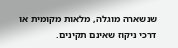שנשארה מוגלה, מלאות מקומית או דרכי ניקוז שאינם תקינים.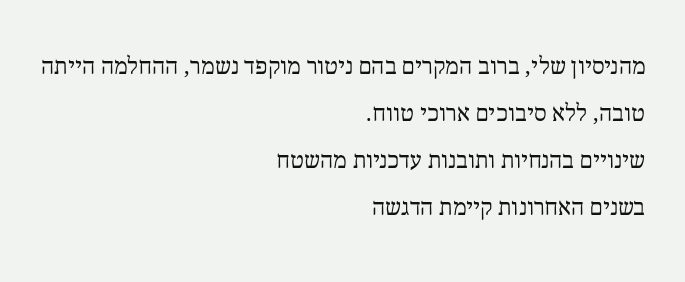מהניסיון שלי, ברוב המקרים בהם ניטור מוקפד נשמר, ההחלמה הייתה טובה, ללא סיבוכים ארוכי טווח.
שינויים בהנחיות ותובנות עדכניות מהשטח
בשנים האחרונות קיימת הדגשה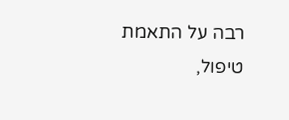רבה על התאמת טיפול,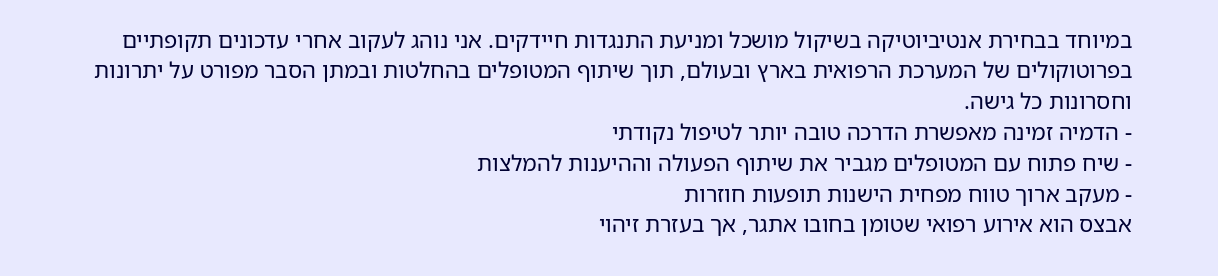במיוחד בבחירת אנטיביוטיקה בשיקול מושכל ומניעת התנגדות חיידקים. אני נוהג לעקוב אחרי עדכונים תקופתיים בפרוטוקולים של המערכת הרפואית בארץ ובעולם, תוך שיתוף המטופלים בהחלטות ובמתן הסבר מפורט על יתרונות וחסרונות כל גישה.
- הדמיה זמינה מאפשרת הדרכה טובה יותר לטיפול נקודתי
- שיח פתוח עם המטופלים מגביר את שיתוף הפעולה וההיענות להמלצות
- מעקב ארוך טווח מפחית הישנות תופעות חוזרות
אבצס הוא אירוע רפואי שטומן בחובו אתגר, אך בעזרת זיהוי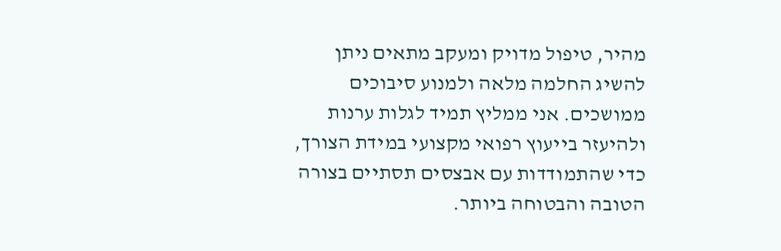מהיר, טיפול מדויק ומעקב מתאים ניתן להשיג החלמה מלאה ולמנוע סיבוכים ממושכים. אני ממליץ תמיד לגלות ערנות ולהיעזר בייעוץ רפואי מקצועי במידת הצורך, כדי שהתמודדות עם אבצסים תסתיים בצורה הטובה והבטוחה ביותר.